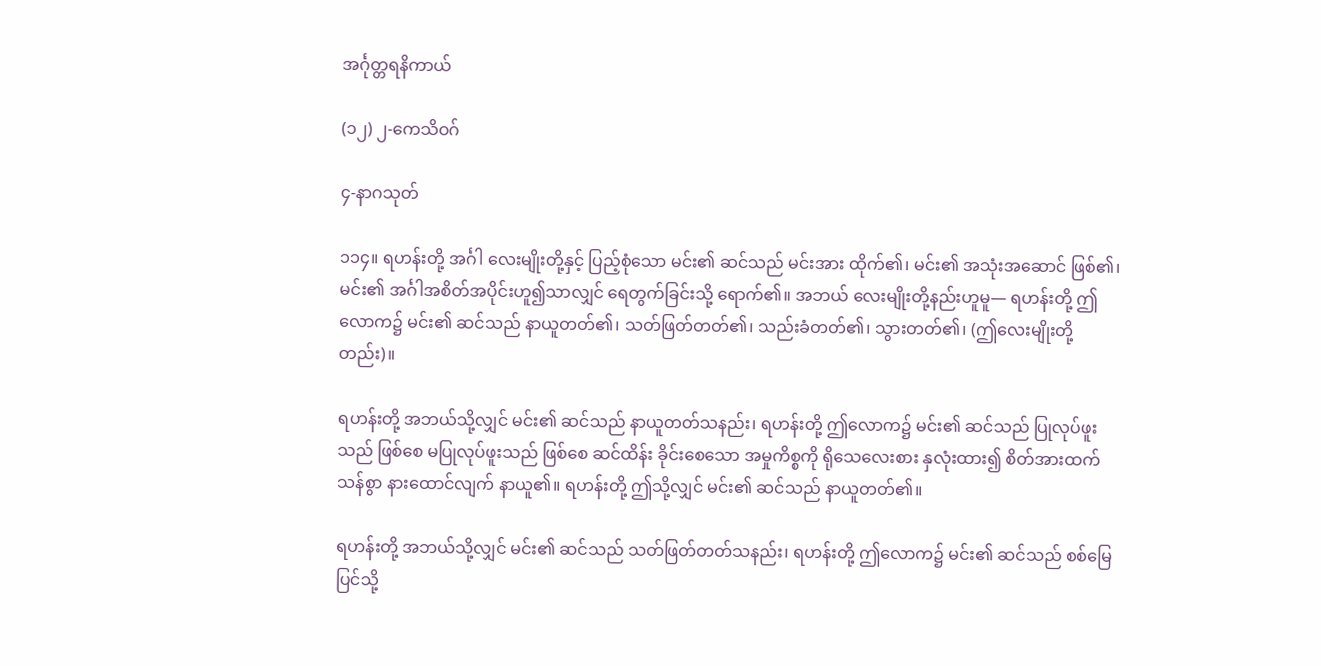အင်္ဂုတ္တရနိကာယ်

(၁၂) ၂-ကေသိဝဂ်

၄-နာဂသုတ်

၁၁၄။ ရဟန်းတို့ အင်္ဂါ လေးမျိုးတို့နှင့် ပြည့်စုံသော မင်း၏ ဆင်သည် မင်းအား ထိုက်၏၊ မင်း၏ အသုံးအဆောင် ဖြစ်၏၊ မင်း၏ အင်္ဂါအစိတ်အပိုင်းဟူ၍သာလျှင် ရေတွက်ခြင်းသို့ ရောက်၏။ အဘယ် လေးမျိုးတို့နည်းဟူမူ— ရဟန်းတို့ ဤလောက၌ မင်း၏ ဆင်သည် နာယူတတ်၏၊ သတ်ဖြတ်တတ်၏၊ သည်းခံတတ်၏၊ သွားတတ်၏၊ (ဤလေးမျိုးတို့တည်း)။

ရဟန်းတို့ အဘယ်သို့လျှင် မင်း၏ ဆင်သည် နာယူတတ်သနည်း၊ ရဟန်းတို့ ဤလောက၌ မင်း၏ ဆင်သည် ပြုလုပ်ဖူးသည် ဖြစ်စေ မပြုလုပ်ဖူးသည် ဖြစ်စေ ဆင်ထိန်း ခိုင်းစေသော အမှုကိစ္စကို ရိုသေလေးစား နှလုံးထား၍ စိတ်အားထက်သန်စွာ နားထောင်လျက် နာယူ၏။ ရဟန်းတို့ ဤသို့လျှင် မင်း၏ ဆင်သည် နာယူတတ်၏။

ရဟန်းတို့ အဘယ်သို့လျှင် မင်း၏ ဆင်သည် သတ်ဖြတ်တတ်သနည်း၊ ရဟန်းတို့ ဤလောက၌ မင်း၏ ဆင်သည် စစ်မြေပြင်သို့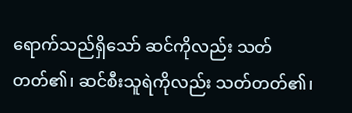ရောက်သည်ရှိသော် ဆင်ကိုလည်း သတ်တတ်၏၊ ဆင်စီးသူရဲကိုလည်း သတ်တတ်၏၊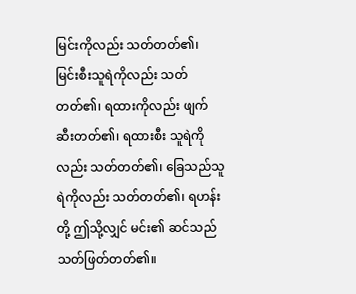မြင်းကိုလည်း သတ်တတ်၏၊ မြင်းစီးသူရဲကိုလည်း သတ်တတ်၏၊ ရထားကိုလည်း ဖျက်ဆီးတတ်၏၊ ရထားစီး သူရဲကိုလည်း သတ်တတ်၏၊ ခြေသည်သူရဲကိုလည်း သတ်တတ်၏၊ ရဟန်းတို့ ဤသို့လျှင် မင်း၏ ဆင်သည် သတ်ဖြတ်တတ်၏။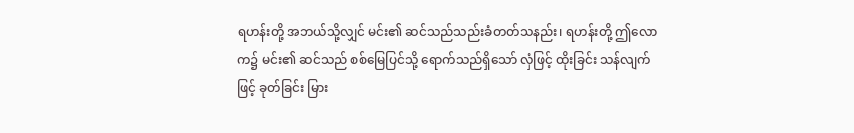ရဟန်းတို့ အဘယ်သို့လျှင် မင်း၏ ဆင်သည်သည်းခံတတ်သနည်း၊ ရဟန်းတို့ ဤလောက၌ မင်း၏ ဆင်သည် စစ်မြေပြင်သို့ ရောက်သည်ရှိသော် လှံဖြင့် ထိုးခြင်း သန်လျက်ဖြင့် ခုတ်ခြင်း မြား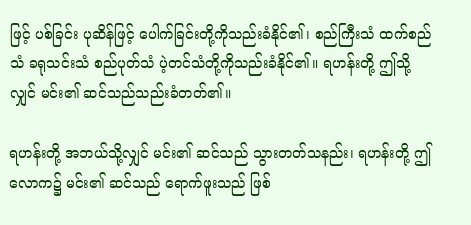ဖြင့် ပစ်ခြင်း ပုဆိန်ဖြင့် ပေါက်ခြင်းတို့ကိုသည်းခံနိုင်၏၊ စည်ကြီးသံ ထက်စည်သံ ခရုသင်းသံ စည်ပုတ်သံ ပဲ့တင်သံတို့ကိုသည်းခံနိုင်၏။ ရဟန်းတို့ ဤသို့လျှင် မင်း၏ ဆင်သည်သည်းခံတတ်၏။

ရဟန်းတို့ အဘယ်သို့လျှင် မင်း၏ ဆင်သည် သွားတတ်သနည်း၊ ရဟန်းတို့ ဤလောက၌ မင်း၏ ဆင်သည် ရောက်ဖူးသည် ဖြစ်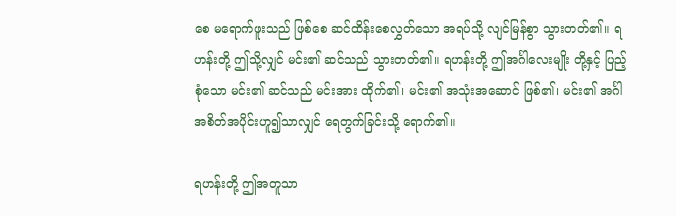စေ မရောက်ဖူးသည် ဖြစ်စေ ဆင်ထိန်းစေလွှတ်သော အရပ်သို့ လျင်မြန်စွာ သွားတတ်၏။ ရဟန်းတို့ ဤသို့လျှင် မင်း၏ ဆင်သည် သွားတတ်၏။ ရဟန်းတို့ ဤအင်္ဂါလေးမျိုး တို့နှင့် ပြည့်စုံသော မင်း၏ ဆင်သည် မင်းအား ထိုက်၏၊ မင်း၏ အသုံးအဆောင် ဖြစ်၏၊ မင်း၏ အင်္ဂါအစိတ်အပိုင်းဟူ၍သာလျှင် ရေတွက်ခြင်းသို့ ရောက်၏။

ရဟန်းတို့ ဤအတူသာ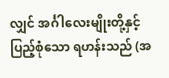လျှင် အင်္ဂါလေးမျိုးတို့နှင့် ပြည့်စုံသော ရဟန်းသည် (အ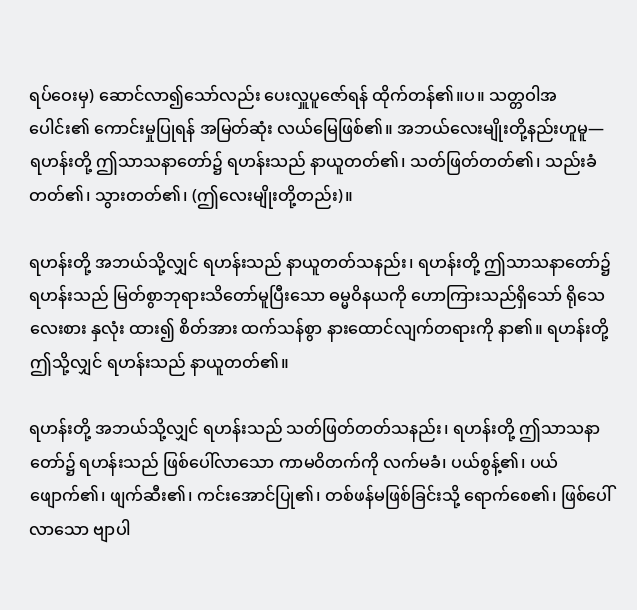ရပ်ဝေးမှ) ဆောင်လာ၍သော်လည်း ပေးလှူပူဇော်ရန် ထိုက်တန်၏။ပ။ သတ္တဝါအပေါင်း၏ ကောင်းမှုပြုရန် အမြတ်ဆုံး လယ်မြေဖြစ်၏။ အဘယ်လေးမျိုးတို့နည်းဟူမူ— ရဟန်းတို့ ဤသာသနာတော်၌ ရဟန်းသည် နာယူတတ်၏၊ သတ်ဖြတ်တတ်၏၊ သည်းခံတတ်၏၊ သွားတတ်၏၊ (ဤလေးမျိုးတို့တည်း)။

ရဟန်းတို့ အဘယ်သို့လျှင် ရဟန်းသည် နာယူတတ်သနည်း၊ ရဟန်းတို့ ဤသာသနာတော်၌ ရဟန်းသည် မြတ်စွာဘုရားသိတော်မူပြီးသော ဓမ္မဝိနယကို ဟောကြားသည်ရှိသော် ရိုသေလေးစား နှလုံး ထား၍ စိတ်အား ထက်သန်စွာ နားထောင်လျက်တရားကို နာ၏။ ရဟန်းတို့ ဤသို့လျှင် ရဟန်းသည် နာယူတတ်၏။

ရဟန်းတို့ အဘယ်သို့လျှင် ရဟန်းသည် သတ်ဖြတ်တတ်သနည်း၊ ရဟန်းတို့ ဤသာသနာတော်၌ ရဟန်းသည် ဖြစ်ပေါ်လာသော ကာမဝိတက်ကို လက်မခံ၊ ပယ်စွန့်၏၊ ပယ်ဖျောက်၏၊ ဖျက်ဆီး၏၊ ကင်းအောင်ပြု၏၊ တစ်ဖန်မဖြစ်ခြင်းသို့ ရောက်စေ၏၊ ဖြစ်ပေါ်လာသော ဗျာပါ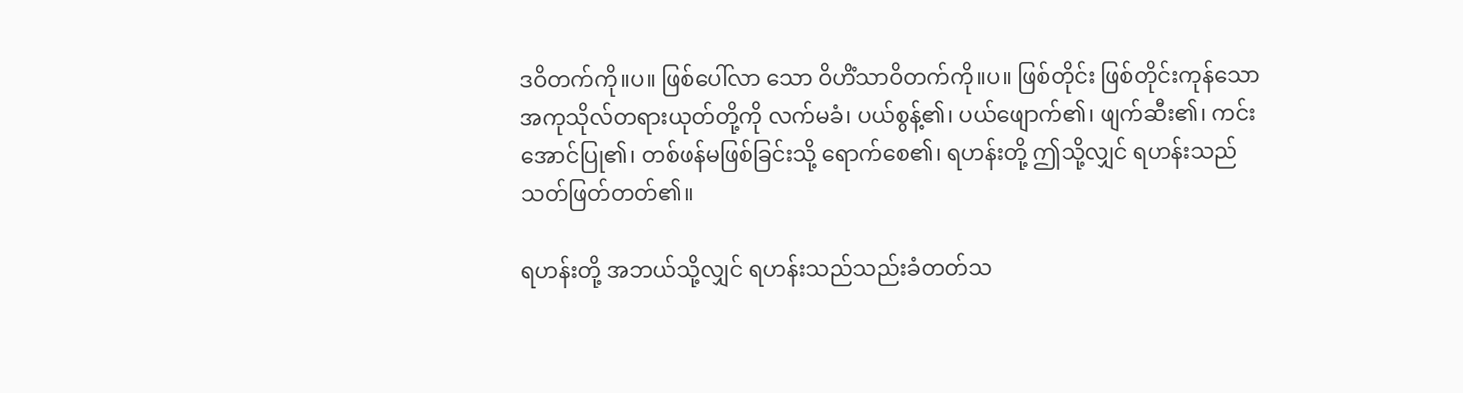ဒဝိတက်ကို။ပ။ ဖြစ်ပေါ်လာ သော ဝိဟိံသာဝိတက်ကို။ပ။ ဖြစ်တိုင်း ဖြစ်တိုင်းကုန်သော အကုသိုလ်တရားယုတ်တို့ကို လက်မခံ၊ ပယ်စွန့်၏၊ ပယ်ဖျောက်၏၊ ဖျက်ဆီး၏၊ ကင်းအောင်ပြု၏၊ တစ်ဖန်မဖြစ်ခြင်းသို့ ရောက်စေ၏၊ ရဟန်းတို့ ဤသို့လျှင် ရဟန်းသည် သတ်ဖြတ်တတ်၏။

ရဟန်းတို့ အဘယ်သို့လျှင် ရဟန်းသည်သည်းခံတတ်သ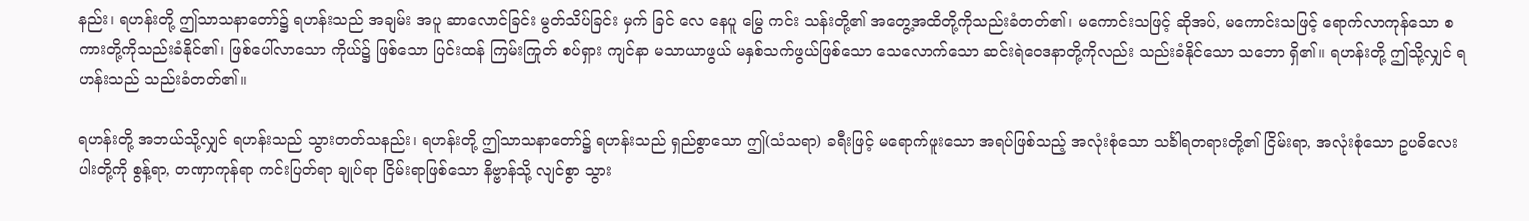နည်း၊ ရဟန်းတို့ ဤသာသနာတော်၌ ရဟန်းသည် အချမ်း အပူ ဆာလောင်ခြင်း မွတ်သိပ်ခြင်း မှက် ခြင် လေ နေပူ မြွေ ကင်း သန်းတို့၏ အတွေ့အထိတို့ကိုသည်းခံတတ်၏၊ မကောင်းသဖြင့် ဆိုအပ်, မကောင်းသဖြင့် ရောက်လာကုန်သော စကားတို့ကိုသည်းခံနိုင်၏၊ ဖြစ်ပေါ်လာသော ကိုယ်၌ ဖြစ်သော ပြင်းထန် ကြမ်းကြုတ် စပ်ရှား ကျင်နာ မသာယာဖွယ် မနှစ်သက်ဖွယ်ဖြစ်သော သေလောက်သော ဆင်းရဲဝေဒနာတို့ကိုလည်း သည်းခံနိုင်သော သဘော ရှိ၏။ ရဟန်းတို့ ဤသို့လျှင် ရဟန်းသည် သည်းခံတတ်၏။

ရဟန်းတို့ အဘယ်သို့လျှင် ရဟန်းသည် သွားတတ်သနည်း၊ ရဟန်းတို့ ဤသာသနာတော်၌ ရဟန်းသည် ရှည်စွာသော ဤ(သံသရာ) ခရီးဖြင့် မရောက်ဖူးသော အရပ်ဖြစ်သည့် အလုံးစုံသော သင်္ခါရတရားတို့၏ ငြိမ်းရာ, အလုံးစုံသော ဥပဓိလေးပါးတို့ကို စွန့်ရာ, တဏှာကုန်ရာ ကင်းပြတ်ရာ ချုပ်ရာ ငြိမ်းရာဖြစ်သော နိဗ္ဗာန်သို့ လျင်စွာ သွား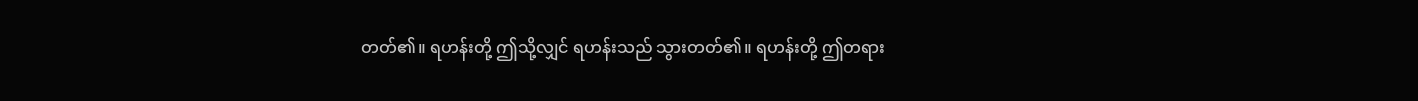တတ်၏။ ရဟန်းတို့ ဤသို့လျှင် ရဟန်းသည် သွားတတ်၏။ ရဟန်းတို့ ဤတရား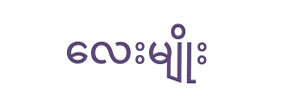လေးမျိုး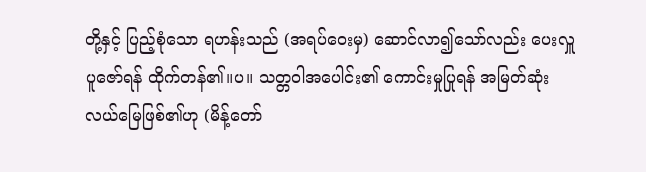တို့နှင့် ပြည့်စုံသော ရဟန်းသည် (အရပ်ဝေးမှ) ဆောင်လာ၍သော်လည်း ပေးလှူပူဇော်ရန် ထိုက်တန်၏။ပ။ သတ္တဝါအပေါင်း၏ ကောင်းမှုပြုရန် အမြတ်ဆုံး လယ်မြေဖြစ်၏ဟု (မိန့်တော်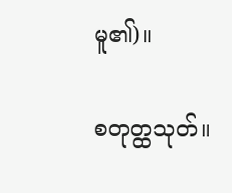မူ၏)။

စတုတ္ထသုတ်။